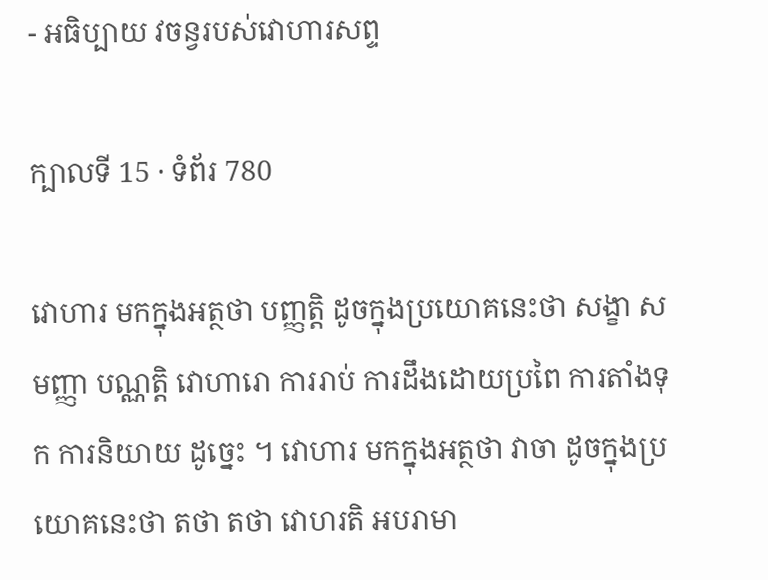- អធិប្បាយ វចន្វរបស់វោហារសព្ទ

ក្បាលទី 15 · ទំព័រ 780

វោហារ មកក្នុងអត្ថថា បញ្ញត្តិ ដូចក្នុងប្រយោគនេះថា សង្ខា សមញ្ញា បណ្ណត្តិ វោហារោ ការរាប់ ការដឹងដោយប្រពៃ ការតាំងទុក ការនិយាយ ដូច្នេះ ។ វោហារ មកក្នុងអត្ថថា វាចា ដូចក្នុងប្រយោគនេះថា តថា តថា វោហរតិ អបរាមា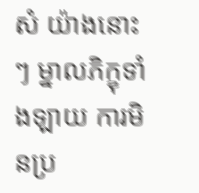សំ យ៉ាងនោះៗ ម្នាលភិក្ខុទាំងឡាយ ការមិនប្រ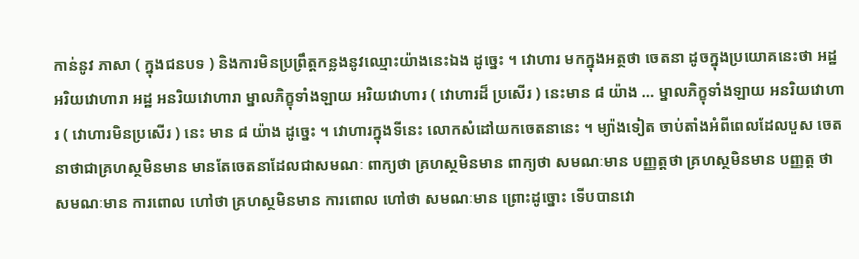កាន់នូវ ភាសា ( ក្នុងជនបទ ) និងការមិនប្រព្រឹត្តកន្លងនូវឈ្មោះយ៉ាងនេះឯង ដូច្នេះ ។ វោហារ មកក្នុងអត្ថថា ចេតនា ដូចក្នុងប្រយោគនេះថា អដ្ឋ អរិយវោហារា អដ្ឋ អនរិយវោហារា ម្នាលភិក្ខុទាំងឡាយ អរិយវោហារ ( វោហារដ៏ ប្រសើរ ) នេះមាន ៨ យ៉ាង … ម្នាលភិក្ខុទាំងឡាយ អនរិយវោហារ ( វោហារមិនប្រសើរ ) នេះ មាន ៨ យ៉ាង ដូច្នេះ ។ វោហារក្នុងទីនេះ លោកសំដៅយកចេតនានេះ ។ ម្យ៉ាងទៀត ចាប់តាំងអំពីពេលដែលបួស ចេតនាថាជាគ្រហស្ថមិនមាន មានតែចេតនាដែលជាសមណៈ ពាក្យថា គ្រហស្ថមិនមាន ពាក្យថា សមណៈមាន បញ្ញត្តថា គ្រហស្ថមិនមាន បញ្ញត្ត ថា សមណៈមាន ការពោល ហៅថា គ្រហស្ថមិនមាន ការពោល ហៅថា សមណៈមាន ព្រោះដូច្នោះ ទើបបានវោ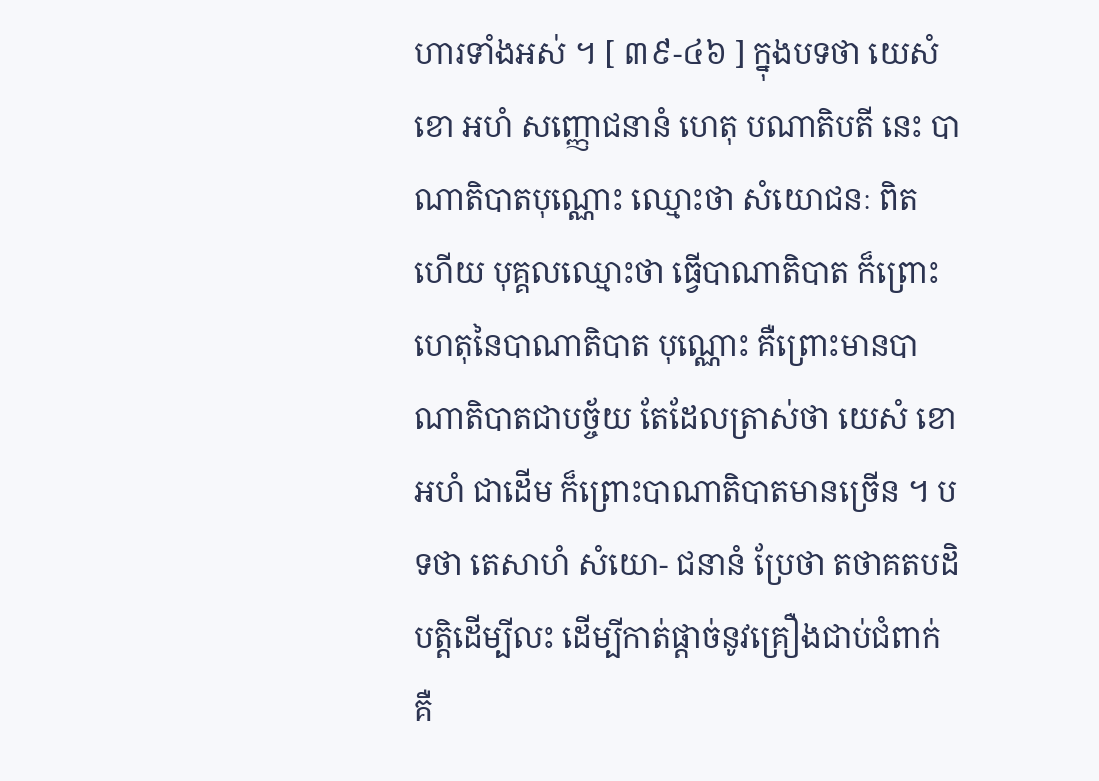ហារទាំងអស់ ។ [ ៣៩-៤៦ ] ក្នុងបទថា យេសំ ខោ អហំ សញ្ញោជនានំ ហេតុ បណាតិបតី នេះ បាណាតិបាតបុណ្ណោះ ឈ្មោះថា សំយោជនៈ ពិត ហើយ បុគ្គលឈ្មោះថា ធ្វើបាណាតិបាត ក៏ព្រោះហេតុនៃបាណាតិបាត បុណ្ណោះ គឺព្រោះមានបាណាតិបាតជាបច្ច័យ តែដែលត្រាស់ថា យេសំ ខោ អហំ ជាដើម ក៏ព្រោះបាណាតិបាតមានច្រើន ។ បទថា តេសាហំ សំយោ- ជនានំ ប្រែថា តថាគតបដិបត្តិដើម្បីលះ ដើម្បីកាត់ផ្តាច់នូវគ្រឿងជាប់ជំពាក់ គឺ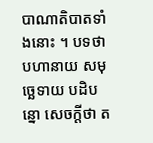បាណាតិបាតទាំងនោះ ។ បទថា បហានាយ សមុច្ឆេទាយ បដិបន្នោ សេចក្តីថា ត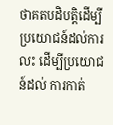ថាគតបដិបត្តិដើម្បីប្រយោជន៍ដល់ការលះ ដើម្បីប្រយោជន៍ដល់ ការកាត់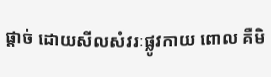ផ្តាច់ ដោយសីលសំវរៈផ្លូវកាយ ពោល គឺមិ